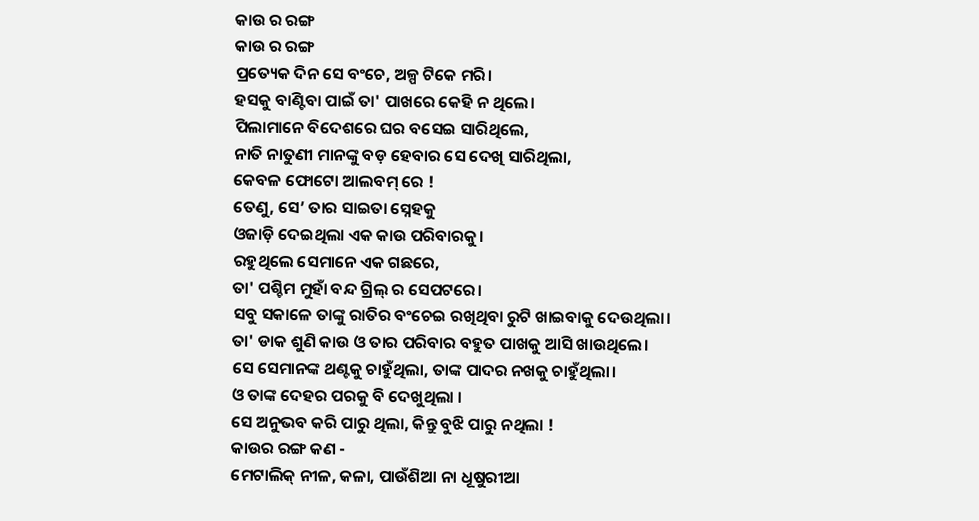କାଉ ର ରଙ୍ଗ
କାଉ ର ରଙ୍ଗ
ପ୍ରତ୍ୟେକ ଦିନ ସେ ବଂଚେ, ଅଳ୍ପ ଟିକେ ମରି।
ହସକୁ ବାଣ୍ଟିବା ପାଇଁ ତା' ପାଖରେ କେହି ନ ଥିଲେ।
ପିଲାମାନେ ବିଦେଶରେ ଘର ବସେଇ ସାରିଥିଲେ,
ନାତି ନାତୁଣୀ ମାନଙ୍କୁ ବଡ଼ ହେବାର ସେ ଦେଖି ସାରିଥିଲା,
କେବଳ ଫୋଟୋ ଆଲବମ୍ ରେ !
ତେଣୁ, ସେ’ ତାର ସାଇତା ସ୍ନେହକୁ
ଓଜାଡ଼ି ଦେଇଥିଲା ଏକ କାଉ ପରିବାରକୁ।
ରହୁଥିଲେ ସେମାନେ ଏକ ଗଛରେ,
ତା' ପଶ୍ଚିମ ମୁହାଁ ବନ୍ଦ ଗ୍ରିଲ୍ ର ସେପଟରେ।
ସବୁ ସକାଳେ ତାଙ୍କୁ ରାତିର ବଂଚେଇ ରଖିଥିବା ରୁଟି ଖାଇବାକୁ ଦେଉଥିଲା।
ତା' ଡାକ ଶୁଣି କାଉ ଓ ତାର ପରିବାର ବହୁତ ପାଖକୁ ଆସି ଖାଉଥିଲେ।
ସେ ସେମାନଙ୍କ ଥଣ୍ଟକୁ ଚାହୁଁଥିଲା, ତାଙ୍କ ପାଦର ନଖକୁ ଚାହୁଁଥିଲା।
ଓ ତାଙ୍କ ଦେହର ପରକୁ ବି ଦେଖୁଥିଲା ।
ସେ ଅନୁଭବ କରି ପାରୁ ଥିଲା, କିନ୍ତୁ ବୁଝି ପାରୁ ନଥିଲା !
କାଉର ରଙ୍ଗ କଣ -
ମେଟାଲିକ୍ ନୀଳ, କଳା, ପାଉଁଶିଆ ନା ଧୂଷୁରୀଆ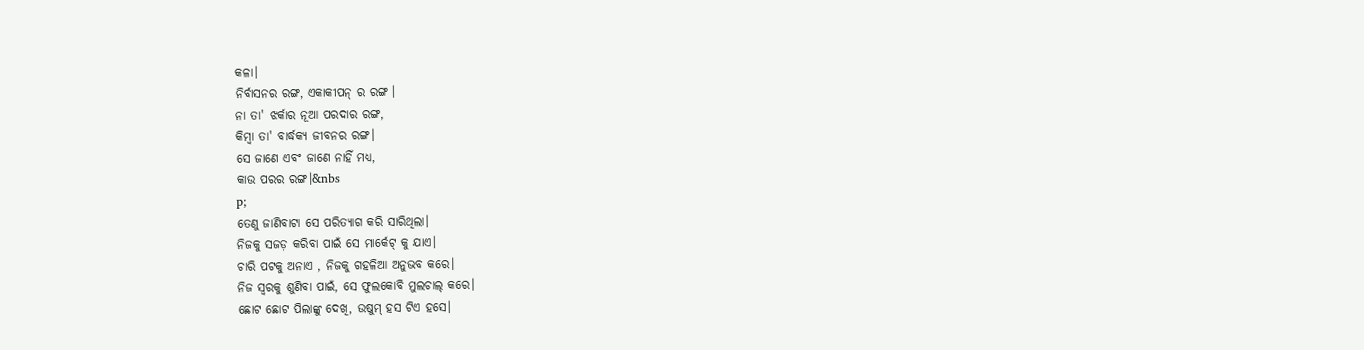କଳା।
ନିର୍ବାସନର ରଙ୍ଗ, ଏକାକୀପନ୍ ର ରଙ୍ଗ ।
ନା ତା' ଝର୍କାର ନୂଆ ପରଦାର ରଙ୍ଗ,
କିମ୍ବା ତା' ବାର୍ଦ୍ଧକ୍ୟ ଜୀବନର ରଙ୍ଗ।
ସେ ଜାଣେ ଏବଂ ଜାଣେ ନାହିଁ ମଧ୍ୟ,
କାଉ ପରର ରଙ୍ଗ।&nbs
p;
ତେଣୁ ଜାଣିବାଟା ସେ ପରିତ୍ୟାଗ କରି ସାରିଥିଲା।
ନିଜକୁ ସଜଡ଼ କରିବା ପାଇଁ ସେ ମାର୍କେଟ୍ କୁ ଯାଏ।
ଚାରି ପଟକୁ ଅନାଏ , ନିଜକୁ ଗହଳିଆ ଅନୁଭବ କରେ।
ନିଜ ସ୍ୱରକୁ ଶୁଣିବା ପାଇଁ, ସେ ଫୁଲକୋବି ମୁଲଚାଲ୍ କରେ।
ଛୋଟ ଛୋଟ ପିଲାଙ୍କୁ ଦେଖି, ଉଷୁମ୍ ହସ ଟିଏ ହସେ।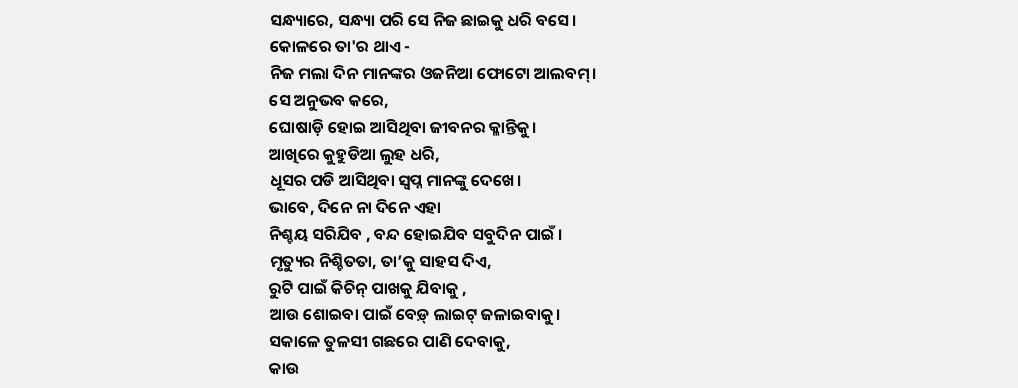ସନ୍ଧ୍ୟାରେ, ସନ୍ଧ୍ୟା ପରି ସେ ନିଜ ଛାଇକୁ ଧରି ବସେ।
କୋଳରେ ତା'ର ଥାଏ -
ନିଜ ମଲା ଦିନ ମାନଙ୍କର ଓଜନିଆ ଫୋଟୋ ଆଲବମ୍।
ସେ ଅନୁଭବ କରେ,
ଘୋଷାଡ଼ି ହୋଇ ଆସିଥିବା ଜୀବନର କ୍ଳାନ୍ତିକୁ।
ଆଖିରେ କୁହୁଡିଆ ଲୁହ ଧରି,
ଧୂସର ପଡି ଆସିଥିବା ସ୍ୱପ୍ନ ମାନଙ୍କୁ ଦେଖେ।
ଭାବେ, ଦିନେ ନା ଦିନେ ଏହା
ନିଶ୍ଚୟ ସରିଯିବ , ବନ୍ଦ ହୋଇଯିବ ସବୁଦିନ ପାଇଁ ।
ମୃତ୍ୟୁର ନିଶ୍ଚିତତା, ତା’କୁ ସାହସ ଦିଏ,
ରୁଟି ପାଇଁ କିଚିନ୍ ପାଖକୁ ଯିବାକୁ ,
ଆଉ ଶୋଇବା ପାଇଁ ବେଡ଼୍ ଲାଇଟ୍ ଜଳାଇବାକୁ।
ସକାଳେ ତୁଳସୀ ଗଛରେ ପାଣି ଦେବାକୁ,
କାଉ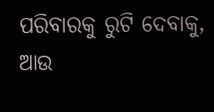ପରିବାରକୁ ରୁଟି ଦେବାକୁ,
ଆଉ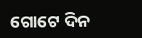ଗୋଟେ ଦିନ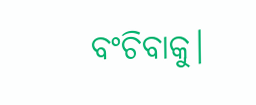ବଂଚିବାକୁ।